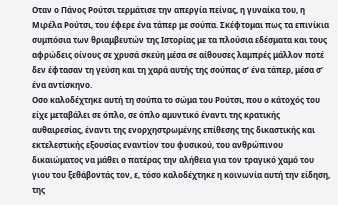Οταν ο Πάνος Ρούτσι τερμάτισε την απεργία πείνας, η γυναίκα του, η Μιρέλα Ρούτσι, του έφερε ένα τάπερ με σούπα. Σκέφτομαι πως τα επινίκια συμπόσια των θριαμβευτών της Ιστορίας με τα πλούσια εδέσματα και τους αφρώδεις οίνους σε χρυσά σκεύη μέσα σε αίθουσες λαμπρές μάλλον ποτέ δεν έφτασαν τη γεύση και τη χαρά αυτής της σούπας σ’ ένα τάπερ, μέσα σ’ ένα αντίσκηνο.
Οσο καλοδέχτηκε αυτή τη σούπα το σώμα του Ρούτσι, που ο κάτοχός του είχε μεταβάλει σε όπλο, σε όπλο αμυντικό έναντι της κρατικής αυθαιρεσίας, έναντι της ενορχηστρωμένης επίθεσης της δικαστικής και εκτελεστικής εξουσίας εναντίον του φυσικού, του ανθρώπινου δικαιώματος να μάθει ο πατέρας την αλήθεια για τον τραγικό χαμό του γιου του ξεθάβοντάς τον, ε, τόσο καλοδέχτηκε η κοινωνία αυτή την είδηση, της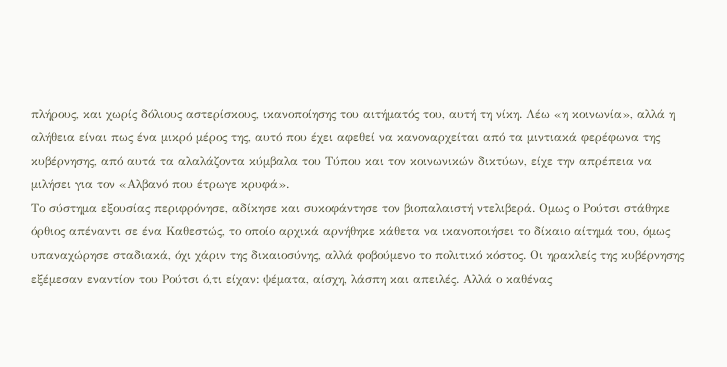πλήρους, και χωρίς δόλιους αστερίσκους, ικανοποίησης του αιτήματός του, αυτή τη νίκη. Λέω «η κοινωνία», αλλά η αλήθεια είναι πως ένα μικρό μέρος της, αυτό που έχει αφεθεί να κανοναρχείται από τα μιντιακά φερέφωνα της κυβέρνησης, από αυτά τα αλαλάζοντα κύμβαλα του Τύπου και τον κοινωνικών δικτύων, είχε την απρέπεια να μιλήσει για τον «Αλβανό που έτρωγε κρυφά».
Το σύστημα εξουσίας περιφρόνησε, αδίκησε και συκοφάντησε τον βιοπαλαιστή ντελιβερά. Ομως ο Ρούτσι στάθηκε όρθιος απέναντι σε ένα Καθεστώς, το οποίο αρχικά αρνήθηκε κάθετα να ικανοποιήσει το δίκαιο αίτημά του, όμως υπαναχώρησε σταδιακά, όχι χάριν της δικαιοσύνης, αλλά φοβούμενο το πολιτικό κόστος. Οι ηρακλείς της κυβέρνησης εξέμεσαν εναντίον του Ρούτσι ό,τι είχαν: ψέματα, αίσχη, λάσπη και απειλές. Αλλά ο καθένας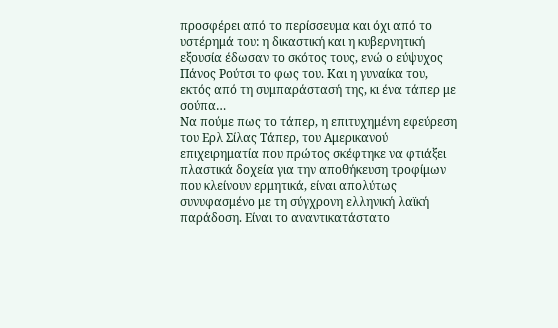προσφέρει από το περίσσευμα και όχι από το υστέρημά του: η δικαστική και η κυβερνητική εξουσία έδωσαν το σκότος τους, ενώ ο εύψυχος Πάνος Ρούτσι το φως του. Και η γυναίκα του, εκτός από τη συμπαράστασή της, κι ένα τάπερ με σούπα…
Να πούμε πως το τάπερ, η επιτυχημένη εφεύρεση του Ερλ Σίλας Τάπερ, του Αμερικανού επιχειρηματία που πρώτος σκέφτηκε να φτιάξει πλαστικά δοχεία για την αποθήκευση τροφίμων που κλείνουν ερμητικά, είναι απολύτως συνυφασμένο με τη σύγχρονη ελληνική λαϊκή παράδοση. Είναι το αναντικατάστατο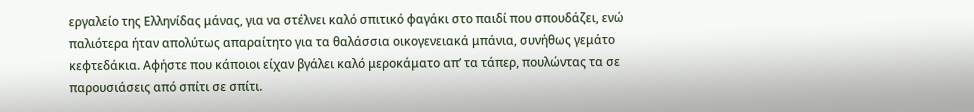εργαλείο της Ελληνίδας μάνας, για να στέλνει καλό σπιτικό φαγάκι στο παιδί που σπουδάζει, ενώ παλιότερα ήταν απολύτως απαραίτητο για τα θαλάσσια οικογενειακά μπάνια, συνήθως γεμάτο κεφτεδάκια. Αφήστε που κάποιοι είχαν βγάλει καλό μεροκάματο απ’ τα τάπερ, πουλώντας τα σε παρουσιάσεις από σπίτι σε σπίτι.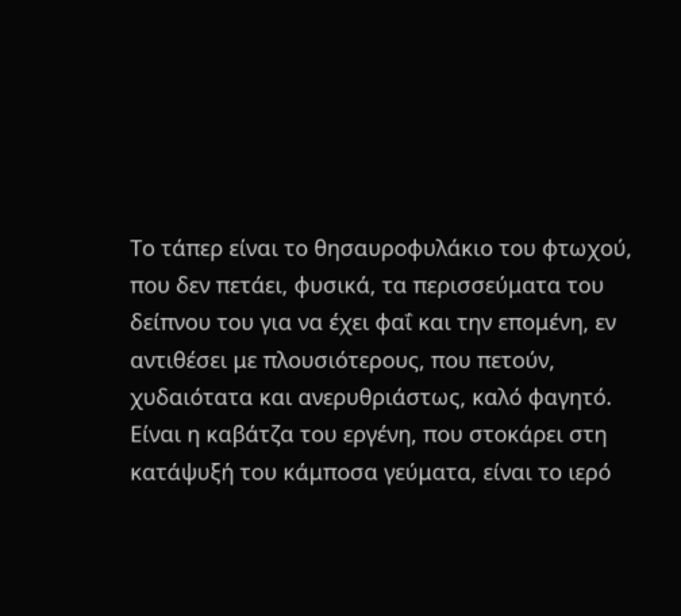Το τάπερ είναι το θησαυροφυλάκιο του φτωχού, που δεν πετάει, φυσικά, τα περισσεύματα του δείπνου του για να έχει φαΐ και την επομένη, εν αντιθέσει με πλουσιότερους, που πετούν, χυδαιότατα και ανερυθριάστως, καλό φαγητό. Είναι η καβάτζα του εργένη, που στοκάρει στη κατάψυξή του κάμποσα γεύματα, είναι το ιερό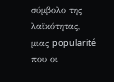σύμβολο της λαϊκότητας, μιας popularité που οι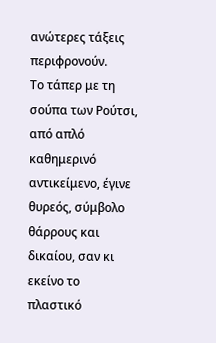ανώτερες τάξεις περιφρονούν.
Το τάπερ με τη σούπα των Ρούτσι, από απλό καθημερινό αντικείμενο, έγινε θυρεός, σύμβολο θάρρους και δικαίου, σαν κι εκείνο το πλαστικό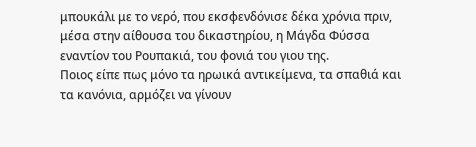μπουκάλι με το νερό, που εκσφενδόνισε δέκα χρόνια πριν, μέσα στην αίθουσα του δικαστηρίου, η Μάγδα Φύσσα εναντίον του Ρουπακιά, του φονιά του γιου της.
Ποιος είπε πως μόνο τα ηρωικά αντικείμενα, τα σπαθιά και τα κανόνια, αρμόζει να γίνουν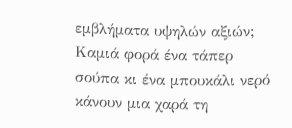εμβλήματα υψηλών αξιών; Καμιά φορά ένα τάπερ σούπα κι ένα μπουκάλι νερό κάνουν μια χαρά τη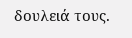δουλειά τους.